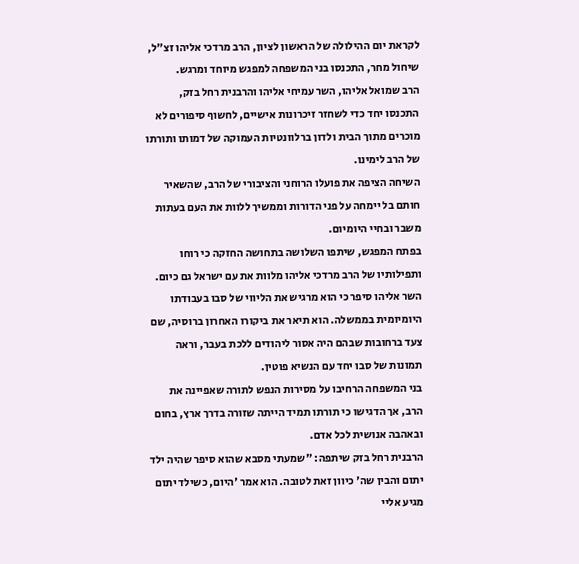לקראת יום ההילולה של הראשון לציון, הרב מרדכי אליהו זצ"ל, שיחול מחר, התכנסו בני המשפחה למפגש מיוחד ומרגש.
הרב שמואל אליהו, השר עמיחי אליהו והרבנית רחל בזק, התכנסו יחד כדי לשחזר זיכרונות אישיים, לחשוף סיפורים לא מוכרים מתוך הבית ולדון ברלוונטיות העמוקה של דמותו ותורתו של הרב לימינו.
השיחה הציפה את פועלו הרוחני והציבורי של הרב, שהשאיר חותם בל יימחה על פני הדורות וממשיך ללוות את העם בעתות משבר ובחיי היומיום.
בפתח המפגש, שיתפו השלושה בתחושה החזקה כי רוחו ותפילותיו של הרב מרדכי אליהו מלוות את עם ישראל גם כיום.
השר אליהו סיפר כי הוא מרגיש את הליווי של סבו בעבודתו היומיומית בממשלה. הוא תיאר את ביקורו האחרון ברוסיה, שם צעד ברחובות שבהם היה אסור ליהודים ללכת בעבר, וראה תמונות של סבו יחד עם הנשיא פוטין.
בני המשפחה הרחיבו על מסירות הנפש לתורה שאפיינה את הרב, אך הדגישו כי תורתו תמיד הייתה שזורה בדרך ארץ, בחום ובאהבה אנושית לכל אדם.
הרבנית רחל בזק שיתפה: "שמעתי מסבא שהוא סיפר שהיה ילד יתום והבין שה' כיוון זאת לטובה. הוא אמר 'היום, כשילד יתום מגיע אליי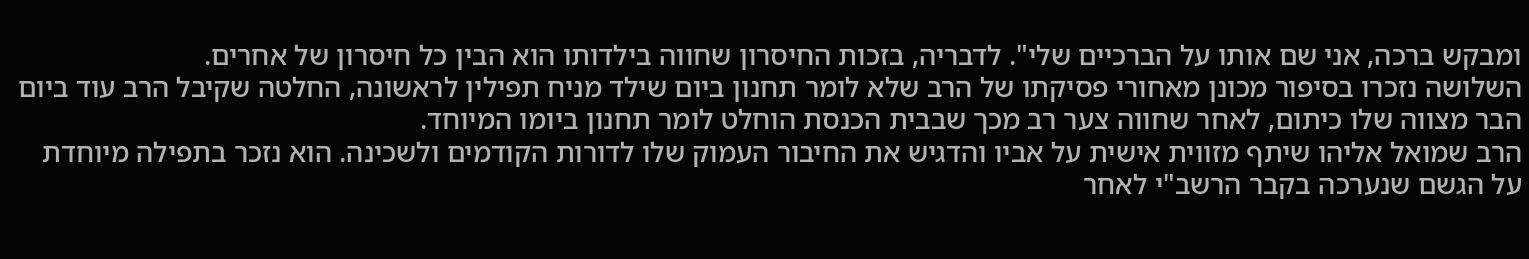ומבקש ברכה, אני שם אותו על הברכיים שלי". לדבריה, בזכות החיסרון שחווה בילדותו הוא הבין כל חיסרון של אחרים.
השלושה נזכרו בסיפור מכונן מאחורי פסיקתו של הרב שלא לומר תחנון ביום שילד מניח תפילין לראשונה, החלטה שקיבל הרב עוד ביום הבר מצווה שלו כיתום, לאחר שחווה צער רב מכך שבבית הכנסת הוחלט לומר תחנון ביומו המיוחד.
הרב שמואל אליהו שיתף מזווית אישית על אביו והדגיש את החיבור העמוק שלו לדורות הקודמים ולשכינה. הוא נזכר בתפילה מיוחדת על הגשם שנערכה בקבר הרשב"י לאחר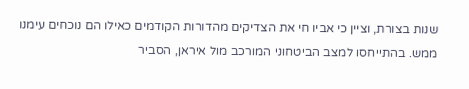שנות בצורת, וציין כי אביו חי את הצדיקים מהדורות הקודמים כאילו הם נוכחים עימנו ממש. בהתייחסו למצב הביטחוני המורכב מול איראן, הסביר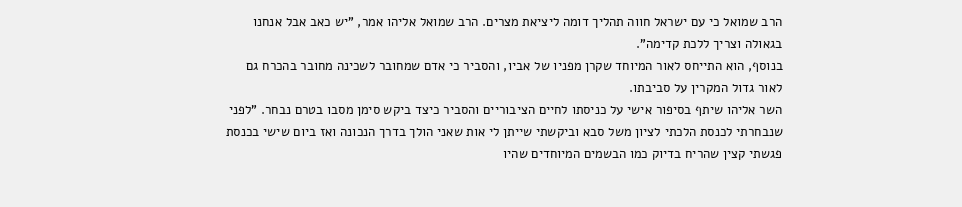הרב שמואל כי עם ישראל חווה תהליך דומה ליציאת מצרים. הרב שמואל אליהו אמר, "יש כאב אבל אנחנו בגאולה וצריך ללכת קדימה".
בנוסף, הוא התייחס לאור המיוחד שקרן מפניו של אביו, והסביר כי אדם שמחובר לשכינה מחובר בהכרח גם לאור גדול המקרין על סביבתו.
השר אליהו שיתף בסיפור אישי על כניסתו לחיים הציבוריים והסביר כיצד ביקש סימן מסבו בטרם נבחר. "לפני שנבחרתי לכנסת הלכתי לציון משל סבא וביקשתי שייתן לי אות שאני הולך בדרך הנכונה ואז ביום שישי בכנסת פגשתי קצין שהריח בדיוק כמו הבשמים המיוחדים שהיו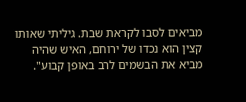מביאים לסבו לקראת שבת. גיליתי שאותו קצין הוא נכדו של ירוחם, האיש שהיה מביא את הבשמים לרב באופן קבוע".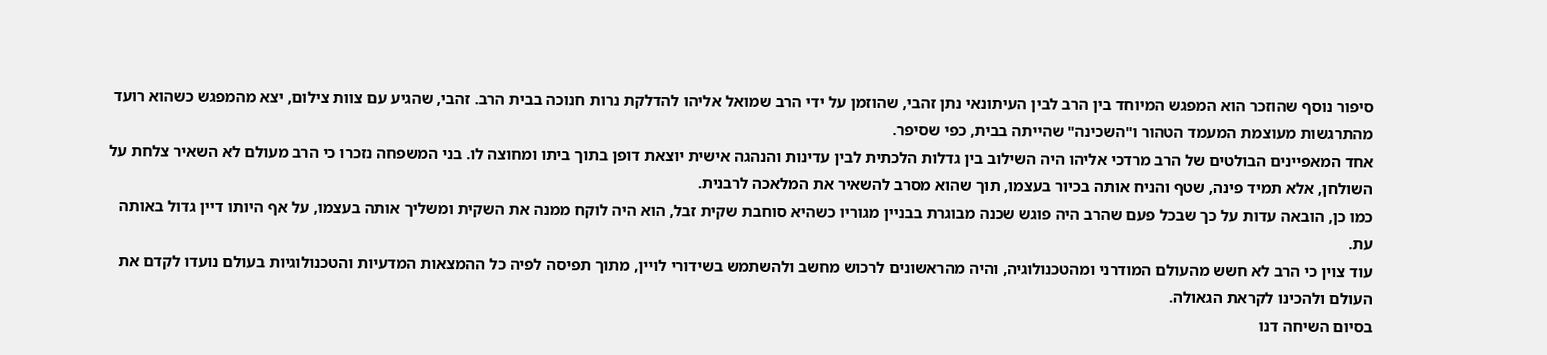סיפור נוסף שהוזכר הוא המפגש המיוחד בין הרב לבין העיתונאי נתן זהבי, שהוזמן על ידי הרב שמואל אליהו להדלקת נרות חנוכה בבית הרב. זהבי, שהגיע עם צוות צילום, יצא מהמפגש כשהוא רועד מהתרגשות מעוצמת המעמד הטהור ו"השכינה" שהייתה בבית, כפי שסיפר.
אחד המאפיינים הבולטים של הרב מרדכי אליהו היה השילוב בין גדלות הלכתית לבין עדינות והנהגה אישית יוצאת דופן בתוך ביתו ומחוצה לו. בני המשפחה נזכרו כי הרב מעולם לא השאיר צלחת על השולחן, אלא תמיד פינה, שטף והניח אותה בכיור בעצמו, תוך שהוא מסרב להשאיר את המלאכה לרבנית.
כמו כן, הובאה עדות על כך שבכל פעם שהרב היה פוגש שכנה מבוגרת בבניין מגוריו כשהיא סוחבת שקית זבל, הוא היה לוקח ממנה את השקית ומשליך אותה בעצמו, על אף היותו דיין גדול באותה עת.
עוד צוין כי הרב לא חשש מהעולם המודרני ומהטכנולוגיה, והיה מהראשונים לרכוש מחשב ולהשתמש בשידורי לויין, מתוך תפיסה לפיה כל ההמצאות המדעיות והטכנולוגיות בעולם נועדו לקדם את העולם ולהכינו לקראת הגאולה.
בסיום השיחה דנו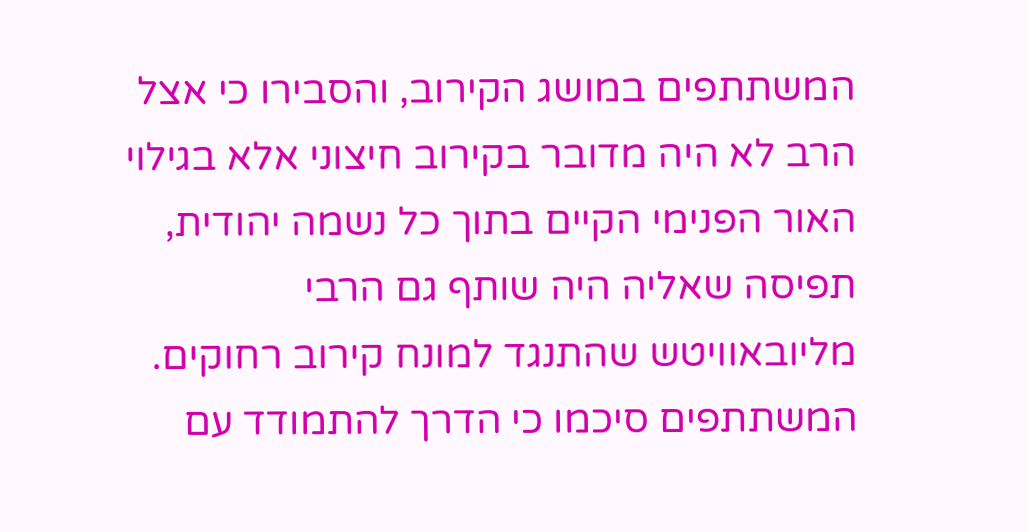המשתתפים במושג הקירוב, והסבירו כי אצל הרב לא היה מדובר בקירוב חיצוני אלא בגילוי האור הפנימי הקיים בתוך כל נשמה יהודית, תפיסה שאליה היה שותף גם הרבי מליובאוויטש שהתנגד למונח קירוב רחוקים. המשתתפים סיכמו כי הדרך להתמודד עם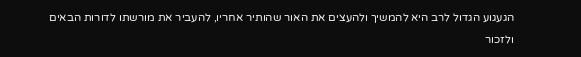הגעגוע הגדול לרב היא להמשיך ולהעצים את האור שהותיר אחריו, להעביר את מורשתו לדורות הבאים ולזכור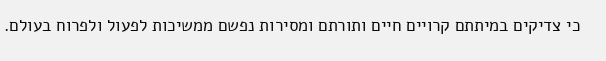כי צדיקים במיתתם קרויים חיים ותורתם ומסירות נפשם ממשיכות לפעול ולפרוח בעולם.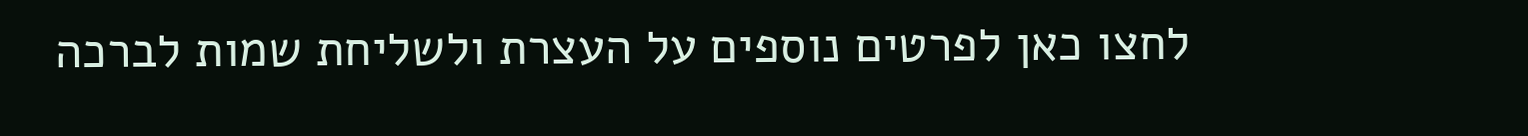לחצו כאן לפרטים נוספים על העצרת ולשליחת שמות לברכה